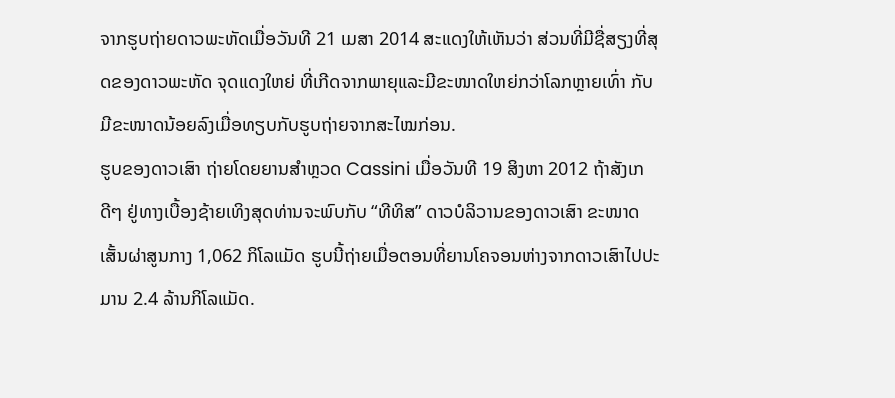ຈາກຮູບຖ່າຍດາວພະຫັດເມື່ອວັນທີ 21 ເມສາ 2014 ສະແດງໃຫ້ເຫັນວ່າ ສ່ວນທີ່ມີຊື່ສຽງທີ່ສຸດຂອງດາວພະຫັດ ຈຸດແດງໃຫຍ່ ທີ່ເກີດຈາກພາຍຸແລະມີຂະໜາດໃຫຍ່ກວ່າໂລກຫຼາຍເທົ່າ ກັບມີຂະໜາດນ້ອຍລົງເມື່ອທຽບກັບຮູບຖ່າຍຈາກສະໄໝກ່ອນ.
ຮູບຂອງດາວເສົາ ຖ່າຍໂດຍຍານສໍາຫຼວດ Cassini ເມື່ອວັນທີ 19 ສິງຫາ 2012 ຖ້າສັງເກດີໆ ຢູ່ທາງເບື້ອງຊ້າຍເທິງສຸດທ່ານຈະພົບກັບ “ທີທິສ” ດາວບໍລິວານຂອງດາວເສົາ ຂະໜາດເສັ້ນຜ່າສູນກາງ 1,062 ກິໂລແມັດ ຮູບນີ້ຖ່າຍເມື່ອຕອນທີ່ຍານໂຄຈອນຫ່າງຈາກດາວເສົາໄປປະມານ 2.4 ລ້ານກິໂລແມັດ.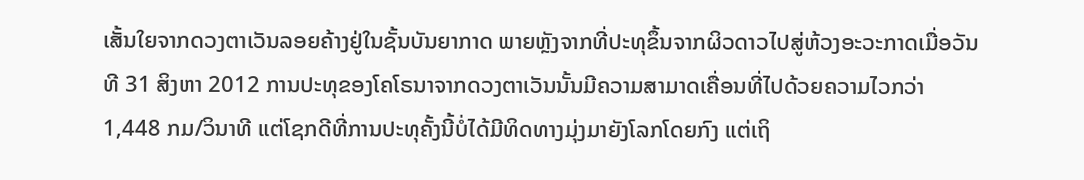ເສັ້ນໃຍຈາກດວງຕາເວັນລອຍຄ້າງຢູ່ໃນຊັ້ນບັນຍາກາດ ພາຍຫຼັງຈາກທີ່ປະທຸຂຶ້ນຈາກຜິວດາວໄປສູ່ຫ້ວງອະວະກາດເມື່ອວັນທີ 31 ສິງຫາ 2012 ການປະທຸຂອງໂຄໂຣນາຈາກດວງຕາເວັນນັ້ນມີຄວາມສາມາດເຄື່ອນທີ່ໄປດ້ວຍຄວາມໄວກວ່າ 1,448 ກມ/ວິນາທີ ແຕ່ໂຊກດີທີ່ການປະທຸຄັ້ງນີ້ບໍ່ໄດ້ມີທິດທາງມຸ່ງມາຍັງໂລກໂດຍກົງ ແຕ່ເຖິ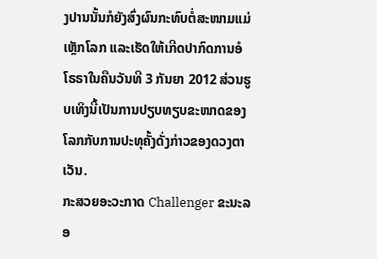ງປານນັ້ນກໍຍັງສົ່ງຜົນກະທົບຕໍ່ສະໜາມແມ່ເຫຼັກໂລກ ແລະເຮັດໃຫ້ເກີດປາກົດການອໍໂຣຣາໃນຄືນວັນທີ 3 ກັນຍາ 2012 ສ່ວນຮູບເທິງນີ້ເປັນການປຽບທຽບຂະໜາດຂອງໂລກກັບການປະທຸຄັ້ງດັ່ງກ່າວຂອງດວງຕາເວັນ.
ກະສວຍອະວະກາດ Challenger ຂະນະລອ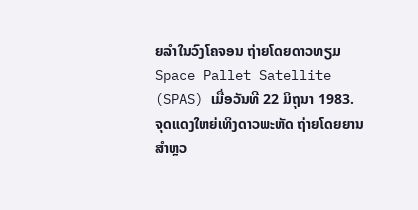ຍລໍາໃນວົງໂຄຈອນ ຖ່າຍໂດຍດາວທຽມ Space Pallet Satellite (SPAS) ເມື່ອວັນທີ 22 ມິຖຸນາ 1983.
ຈຸດແດງໃຫຍ່ເທິງດາວພະຫັດ ຖ່າຍໂດຍຍານສໍາຫຼວ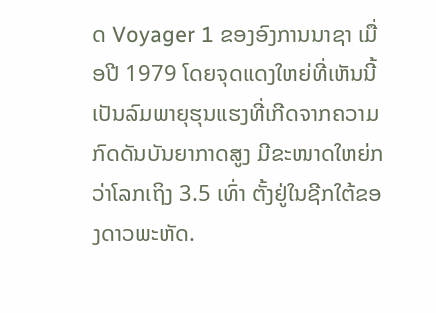ດ Voyager 1 ຂອງອົງການນາຊາ ເມື່ອປີ 1979 ໂດຍຈຸດແດງໃຫຍ່ທີ່ເຫັນນີ້ເປັນລົມພາຍຸຮຸນແຮງທີ່ເກີດຈາກຄວາມກົດດັນບັນຍາກາດສູງ ມີຂະໜາດໃຫຍ່ກວ່າໂລກເຖິງ 3.5 ເທົ່າ ຕັ້ງຢູ່ໃນຊີກໃຕ້ຂອງດາວພະຫັດ.